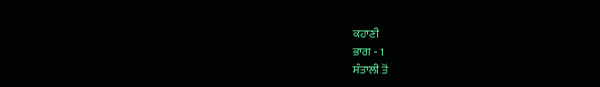ਕਹਾਣੀ
ਭਾਗ - 1
ਸੰਤਾਲੀ ਤੋਂ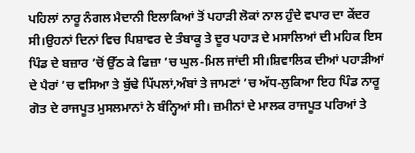ਪਹਿਲਾਂ ਨਾਰੂ ਨੰਗਲ ਮੈਦਾਨੀ ਇਲਾਕਿਆਂ ਤੋਂ ਪਹਾੜੀ ਲੋਕਾਂ ਨਾਲ ਹੁੰਦੇ ਵਪਾਰ ਦਾ ਕੇਂਦਰ ਸੀ।ਉਹਨਾਂ ਦਿਨਾਂ ਵਿਚ ਪਿਸ਼ਾਵਰ ਦੇ ਤੰਬਾਕੂ ਤੇ ਦੂਰ ਪਹਾੜ ਦੇ ਮਸਾਲਿਆਂ ਦੀ ਮਹਿਕ ਇਸ ਪਿੰਡ ਦੇ ਬਜ਼ਾਰ ’ਚੋਂ ਉੱਠ ਕੇ ਫਿਜ਼ਾ ’ਚ ਘੁਲ-ਮਿਲ ਜਾਂਦੀ ਸੀ।ਸ਼ਿਵਾਲਿਕ ਦੀਆਂ ਪਹਾੜੀਆਂ ਦੇ ਪੈਰਾਂ ’ਚ ਵਸਿਆ ਤੇ ਬੁੱਢੇ ਪਿੱਪਲਾਂ,ਅੰਬਾਂ ਤੇ ਜਾਮਣਾਂ ’ਚ ਅੱਧ-ਲੁਕਿਆ ਇਹ ਪਿੰਡ ਨਾਰੂ ਗੋਤ ਦੇ ਰਾਜਪੂਤ ਮੁਸਲਮਾਨਾਂ ਨੇ ਬੰਨ੍ਹਿਆਂ ਸੀ। ਜ਼ਮੀਨਾਂ ਦੇ ਮਾਲਕ ਰਾਜਪੂਤ ਪਰਿਆਂ ਤੇ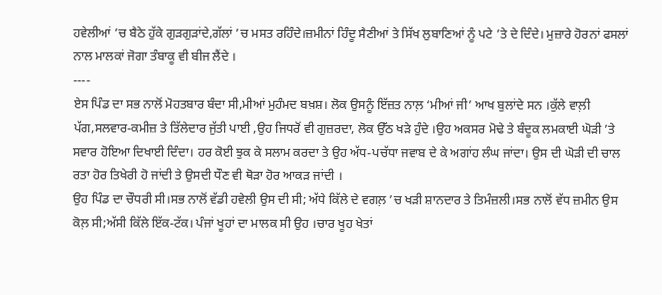ਹਵੇਲੀਆਂ ’ਚ ਬੈਠੇ ਹੁੱਕੇ ਗੁੜਗੁੜਾਂਦੇ,ਗੱਲਾਂ ’ਚ ਮਸਤ ਰਹਿੰਦੇ।ਜ਼ਮੀਨਾਂ ਹਿੰਦੂ ਸੈਣੀਆਂ ਤੇ ਸਿੱਖ ਲੁਬਾਣਿਆਂ ਨੂੰ ਪਟੇ ’ਤੇ ਦੇ ਦਿੰਦੇ। ਮੁਜ਼ਾਰੇ ਹੋਰਨਾਂ ਫਸਲਾਂ ਨਾਲ ਮਾਲਕਾਂ ਜੋਗਾ ਤੰਬਾਕੂ ਵੀ ਬੀਜ ਲੈਂਦੇ ।
----
ਏਸ ਪਿੰਡ ਦਾ ਸਭ ਨਾਲੋਂ ਮੋਹਤਬਾਰ ਬੰਦਾ ਸੀ,ਮੀਆਂ ਮੁਹੰਮਦ ਬਖ਼ਸ਼। ਲੋਕ ਉਸਨੂੰ ਇੱਜ਼ਤ ਨਾਲ਼ ‘ਮੀਆਂ ਜੀ’ ਆਖ ਬੁਲਾਂਦੇ ਸਨ ।ਕੁੱਲੇ ਵਾਲ਼ੀ ਪੱਗ,ਸਲਵਾਰ-ਕਮੀਜ਼ ਤੇ ਤਿੱਲੇਦਾਰ ਜੁੱਤੀ ਪਾਈ ,ਉਹ ਜਿਧਰੋਂ ਵੀ ਗੁਜ਼ਰਦਾ, ਲੋਕ ਉੱਠ ਖੜੇ ਹੁੰਦੇ ।ਉਹ ਅਕਸਰ ਮੋਢੇ ਤੇ ਬੰਦੂਕ ਲਮਕਾਈ ਘੋੜੀ ’ਤੇ ਸਵਾਰ ਹੋਇਆ ਦਿਖਾਈ ਦਿੰਦਾ। ਹਰ ਕੋਈ ਝੁਕ ਕੇ ਸਲਾਮ ਕਰਦਾ ਤੇ ਉਹ ਅੱਧ-ਪਚੱਧਾ ਜਵਾਬ ਦੇ ਕੇ ਅਗਾਂਹ ਲੰਘ ਜਾਂਦਾ। ਉਸ ਦੀ ਘੋੜੀ ਦੀ ਚਾਲ ਰਤਾ ਹੋਰ ਤਿਖੇਰੀ ਹੋ ਜਾਂਦੀ ਤੇ ਉਸਦੀ ਧੌਣ ਵੀ ਥੋੜਾ ਹੋਰ ਆਕੜ ਜਾਂਦੀ ।
ਉਹ ਪਿੰਡ ਦਾ ਚੌਧਰੀ ਸੀ।ਸਭ ਨਾਲੋਂ ਵੱਡੀ ਹਵੇਲੀ ਉਸ ਦੀ ਸੀ; ਅੱਧੇ ਕਿੱਲੇ ਦੇ ਵਗਲ਼ ’ਚ ਖੜੀ ਸ਼ਾਨਦਾਰ ਤੇ ਤਿਮੰਜ਼ਲੀ।ਸਭ ਨਾਲੋਂ ਵੱਧ ਜ਼ਮੀਨ ਉਸ ਕੋਲ਼ ਸੀ;ਅੱਸੀ ਕਿੱਲੇ ਇੱਕ-ਟੱਕ। ਪੰਜਾਂ ਖੂਹਾਂ ਦਾ ਮਾਲਕ ਸੀ ਉਹ ।ਚਾਰ ਖੂਹ ਖੇਤਾਂ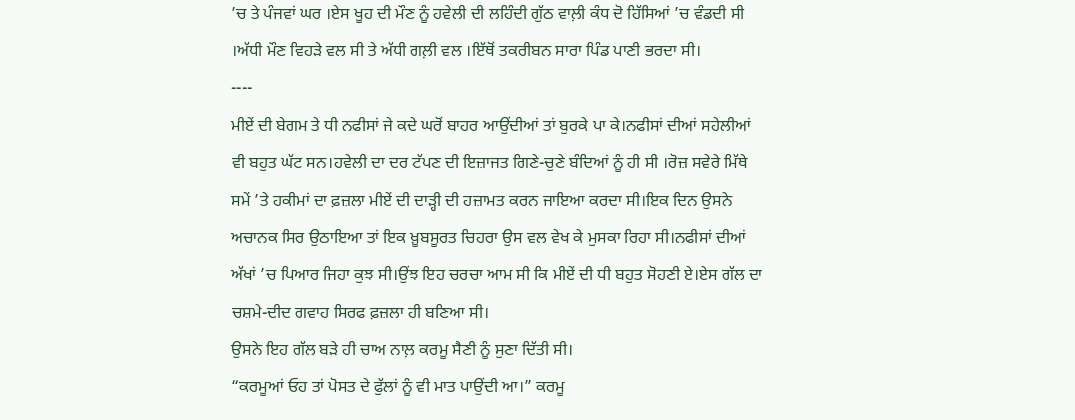’ਚ ਤੇ ਪੰਜਵਾਂ ਘਰ ।ਏਸ ਖੂਹ ਦੀ ਮੌਣ ਨੂੰ ਹਵੇਲੀ ਦੀ ਲਹਿੰਦੀ ਗੁੱਠ ਵਾਲ਼ੀ ਕੰਧ ਦੋ ਹਿੱਸਿਆਂ ’ਚ ਵੰਡਦੀ ਸੀ ।ਅੱਧੀ ਮੌਣ ਵਿਹੜੇ ਵਲ ਸੀ ਤੇ ਅੱਧੀ ਗਲ਼ੀ ਵਲ ।ਇੱਥੋਂ ਤਕਰੀਬਨ ਸਾਰਾ ਪਿੰਡ ਪਾਣੀ ਭਰਦਾ ਸੀ।
----
ਮੀਏਂ ਦੀ ਬੇਗਮ ਤੇ ਧੀ ਨਫੀਸਾਂ ਜੇ ਕਦੇ ਘਰੋਂ ਬਾਹਰ ਆਉਂਦੀਆਂ ਤਾਂ ਬੁਰਕੇ ਪਾ ਕੇ।ਨਫੀਸਾਂ ਦੀਆਂ ਸਹੇਲੀਆਂ ਵੀ ਬਹੁਤ ਘੱਟ ਸਨ।ਹਵੇਲੀ ਦਾ ਦਰ ਟੱਪਣ ਦੀ ਇਜ਼ਾਜਤ ਗਿਣੇ-ਚੁਣੇ ਬੰਦਿਆਂ ਨੂੰ ਹੀ ਸੀ ।ਰੋਜ਼ ਸਵੇਰੇ ਮਿੱਥੇ ਸਮੇਂ ’ਤੇ ਹਕੀਮਾਂ ਦਾ ਫ਼ਜ਼ਲਾ ਮੀਏਂ ਦੀ ਦਾੜ੍ਹੀ ਦੀ ਹਜ਼ਾਮਤ ਕਰਨ ਜਾਇਆ ਕਰਦਾ ਸੀ।ਇਕ ਦਿਨ ਉਸਨੇ ਅਚਾਨਕ ਸਿਰ ਉਠਾਇਆ ਤਾਂ ਇਕ ਖ਼ੂਬਸੂਰਤ ਚਿਹਰਾ ਉਸ ਵਲ ਵੇਖ ਕੇ ਮੁਸਕਾ ਰਿਹਾ ਸੀ।ਨਫੀਸਾਂ ਦੀਆਂ ਅੱਖਾਂ ’ਚ ਪਿਆਰ ਜਿਹਾ ਕੁਝ ਸੀ।ਉਂਝ ਇਹ ਚਰਚਾ ਆਮ ਸੀ ਕਿ ਮੀਏਂ ਦੀ ਧੀ ਬਹੁਤ ਸੋਹਣੀ ਏ।ਏਸ ਗੱਲ ਦਾ ਚਸ਼ਮੇ-ਦੀਦ ਗਵਾਹ ਸਿਰਫ ਫ਼ਜ਼ਲਾ ਹੀ ਬਣਿਆ ਸੀ।
ਉਸਨੇ ਇਹ ਗੱਲ ਬੜੇ ਹੀ ਚਾਅ ਨਾਲ਼ ਕਰਮੂ ਸੈਣੀ ਨੂੰ ਸੁਣਾ ਦਿੱਤੀ ਸੀ।
“ਕਰਮੂਆਂ ਓਹ ਤਾਂ ਪੋਸਤ ਦੇ ਫੁੱਲਾਂ ਨੂੰ ਵੀ ਮਾਤ ਪਾਉਂਦੀ ਆ।” ਕਰਮੂ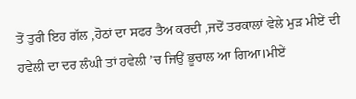ਤੋਂ ਤੁਰੀ ਇਹ ਗੱਲ ,ਹੋਠਾਂ ਦਾ ਸਫਰ ਤੈਅ ਕਰਦੀ ,ਜਦੋਂ ਤਰਕਾਲਾਂ ਵੇਲੇ ਮੁੜ ਮੀਏਂ ਦੀ ਹਵੇਲੀ ਦਾ ਦਰ ਲੰਘੀ ਤਾਂ ਹਵੇਲੀ ’ਚ ਜਿਉਂ ਭੂਚਾਲ ਆ ਗਿਆ।ਮੀਏਂ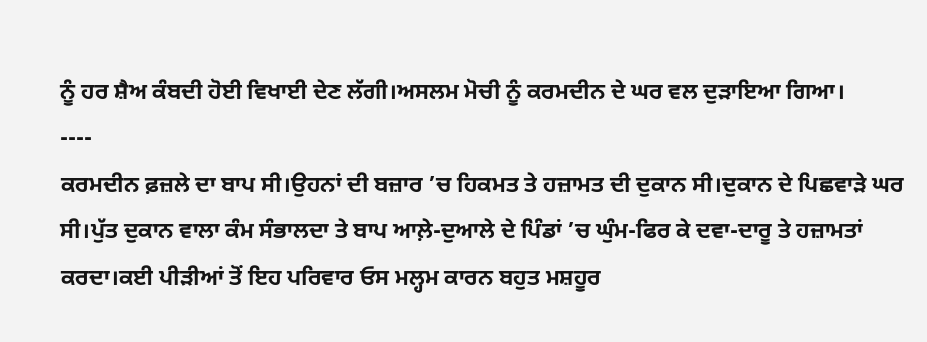ਨੂੰ ਹਰ ਸ਼ੈਅ ਕੰਬਦੀ ਹੋਈ ਵਿਖਾਈ ਦੇਣ ਲੱਗੀ।ਅਸਲਮ ਮੋਚੀ ਨੂੰ ਕਰਮਦੀਨ ਦੇ ਘਰ ਵਲ ਦੁੜਾਇਆ ਗਿਆ।
----
ਕਰਮਦੀਨ ਫ਼ਜ਼ਲੇ ਦਾ ਬਾਪ ਸੀ।ਉਹਨਾਂ ਦੀ ਬਜ਼ਾਰ ’ਚ ਹਿਕਮਤ ਤੇ ਹਜ਼ਾਮਤ ਦੀ ਦੁਕਾਨ ਸੀ।ਦੁਕਾਨ ਦੇ ਪਿਛਵਾੜੇ ਘਰ ਸੀ।ਪੁੱਤ ਦੁਕਾਨ ਵਾਲਾ ਕੰਮ ਸੰਭਾਲਦਾ ਤੇ ਬਾਪ ਆਲ਼ੇ-ਦੁਆਲੇ ਦੇ ਪਿੰਡਾਂ ’ਚ ਘੁੰਮ-ਫਿਰ ਕੇ ਦਵਾ-ਦਾਰੂ ਤੇ ਹਜ਼ਾਮਤਾਂ ਕਰਦਾ।ਕਈ ਪੀੜੀਆਂ ਤੋਂ ਇਹ ਪਰਿਵਾਰ ਓਸ ਮਲ੍ਹਮ ਕਾਰਨ ਬਹੁਤ ਮਸ਼ਹੂਰ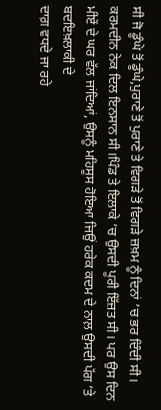ਸੀ ਜੋ ਡੂੰਘੇ ਤੋਂ ਡੂੰਘੇ,ਪੁਰਾਣੇ ਤੋਂ ਪੁਰਾਣੇ ਤੇ ਵਿਗੜੇ ਤੋਂ ਵਿਗੜੇ ਜ਼ਖ਼ਮ ਨੂੰ ਦਿਨਾਂ ’ਚ ਭਰ ਦਿੰਦੀ ਸੀ। ਕਰਮਦੀਨ ਨੇਕ ਦਿਲ ਇਨਸਾਨ ਸੀ।ਪਿੰਡ ਤੇ ਇਲਾਕੇ ’ਚ ਉਸਦੀ ਪੂਰੀ ਇੱਜ਼ਤ ਸੀ। ਪਰ ਉਸ ਦਿਨ ਮੀਏਂ ਦੇ ਘਰ ਵੱਲ ਜਾਂਦਿਆਂ, ਉਸਨੂੰ ਮਹਿਸੂਸ ਹੋਇਆ ਜਿਉਂ ਹਰੇਕ ਕਦਮ ਦੇ ਨਾਲ਼ ਉਸਦੀ ਪੱਗ ’ਤੇ ਬਦਇਖ਼ਲਾਕੀ ਦੇ
ਦਾਗ਼ ਵਧਦੇ ਜਾ ਰਹੇ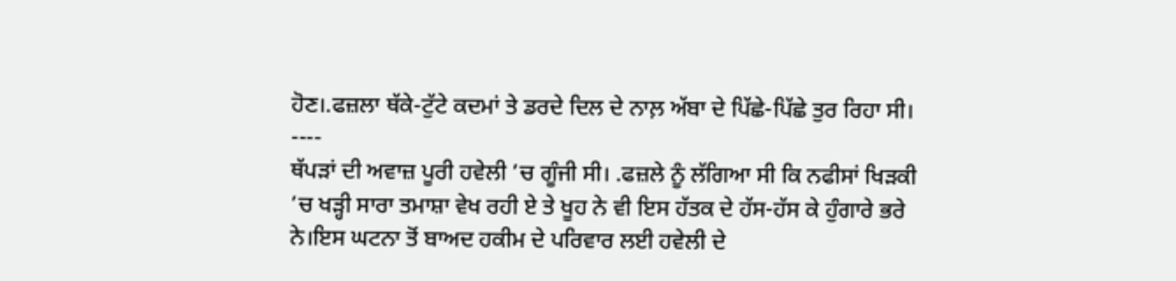ਹੋਣ।.ਫਜ਼ਲਾ ਥੱਕੇ-ਟੁੱਟੇ ਕਦਮਾਂ ਤੇ ਡਰਦੇ ਦਿਲ ਦੇ ਨਾਲ਼ ਅੱਬਾ ਦੇ ਪਿੱਛੇ-ਪਿੱਛੇ ਤੁਰ ਰਿਹਾ ਸੀ।
----
ਥੱਪੜਾਂ ਦੀ ਅਵਾਜ਼ ਪੂਰੀ ਹਵੇਲੀ ’ਚ ਗੂੰਜੀ ਸੀ। .ਫਜ਼ਲੇ ਨੂੰ ਲੱਗਿਆ ਸੀ ਕਿ ਨਫੀਸਾਂ ਖਿੜਕੀ ’ਚ ਖੜ੍ਹੀ ਸਾਰਾ ਤਮਾਸ਼ਾ ਵੇਖ ਰਹੀ ਏ ਤੇ ਖੂਹ ਨੇ ਵੀ ਇਸ ਹੱਤਕ ਦੇ ਹੱਸ-ਹੱਸ ਕੇ ਹੁੰਗਾਰੇ ਭਰੇ ਨੇ।ਇਸ ਘਟਨਾ ਤੋਂ ਬਾਅਦ ਹਕੀਮ ਦੇ ਪਰਿਵਾਰ ਲਈ ਹਵੇਲੀ ਦੇ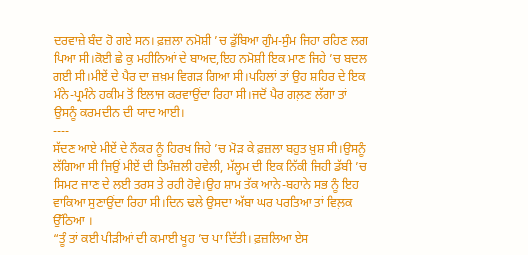ਦਰਵਾਜ਼ੇ ਬੰਦ ਹੋ ਗਏ ਸਨ। ਫ਼ਜ਼ਲਾ ਨਮੋਸ਼ੀ ’ਚ ਡੁੱਬਿਆ ਗੁੰਮ-ਸੁੰਮ ਜਿਹਾ ਰਹਿਣ ਲਗ ਪਿਆ ਸੀ।ਕੋਈ ਛੇ ਕੁ ਮਹੀਨਿਆਂ ਦੇ ਬਾਅਦ,ਇਹ ਨਮੋਸ਼ੀ ਇਕ ਮਾਣ ਜਿਹੇ ’ਚ ਬਦਲ ਗਈ ਸੀ।ਮੀਏਂ ਦੇ ਪੈਰ ਦਾ ਜ਼ਖ਼ਮ ਵਿਗੜ ਗਿਆ ਸੀ।ਪਹਿਲਾਂ ਤਾਂ ਉਹ ਸ਼ਹਿਰ ਦੇ ਇਕ ਮੰਨੇ-ਪ੍ਰਮੰਨੇ ਹਕੀਮ ਤੋਂ ਇਲਾਜ ਕਰਵਾਉਂਦਾ ਰਿਹਾ ਸੀ।ਜਦੋਂ ਪੈਰ ਗਲ਼ਣ ਲੱਗਾ ਤਾਂ ਉਸਨੂੰ ਕਰਮਦੀਨ ਦੀ ਯਾਦ ਆਈ।
----
ਸੱਦਣ ਆਏ ਮੀਏਂ ਦੇ ਨੌਕਰ ਨੂੰ ਹਿਰਖ ਜਿਹੇ ’ਚ ਮੋੜ ਕੇ ਫ਼ਜ਼ਲਾ ਬਹੁਤ ਖ਼ੁਸ਼ ਸੀ।ਉਸਨੂੰ ਲੱਗਿਆ ਸੀ ਜਿਉਂ ਮੀਏਂ ਦੀ ਤਿਮੰਜ਼ਲੀ ਹਵੇਲੀ, ਮੱਲ੍ਹਮ ਦੀ ਇਕ ਨਿੱਕੀ ਜਿਹੀ ਡੱਬੀ ’ਚ ਸਿਮਟ ਜਾਣ ਦੇ ਲਈ ਤਰਸ ਤੇ ਰਹੀ ਹੋਵੇ।ਉਹ ਸ਼ਾਮ ਤੱਕ ਆਨੇ-ਬਹਾਨੇ ਸਭ ਨੂੰ ਇਹ ਵਾਕਿਆ ਸੁਣਾਉਂਦਾ ਰਿਹਾ ਸੀ।ਦਿਨ ਢਲੇ ਉਸਦਾ ਅੱਬਾ ਘਰ ਪਰਤਿਆ ਤਾਂ ਵਿਲ਼ਕ ਉੱਠਿਆ ।
“ਤੂੰ ਤਾਂ ਕਈ ਪੀੜੀਆਂ ਦੀ ਕਮਾਈ ਖੂਹ ’ਚ ਪਾ ਦਿੱਤੀ। ਫ਼ਜ਼ਲਿਆ ਏਸ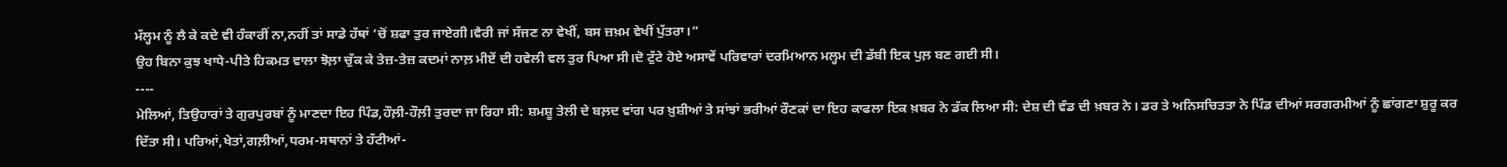ਮੱਲ੍ਹਮ ਨੂੰ ਲੈ ਕੇ ਕਦੇ ਵੀ ਹੰਕਾਰੀਂ ਨਾ,ਨਹੀਂ ਤਾਂ ਸਾਡੇ ਹੱਥਾਂ ’ਚੋਂ ਸ਼ਫਾ ਤੁਰ ਜਾਏਗੀ।ਵੈਰੀ ਜਾਂ ਸੱਜਣ ਨਾ ਵੇਖੀਂ, ਬਸ ਜ਼ਖ਼ਮ ਵੇਖੀਂ ਪੁੱਤਰਾ।”
ਉਹ ਬਿਨਾ ਕੁਝ ਖਾਧੇ-ਪੀਤੇ ਹਿਕਮਤ ਵਾਲਾ ਝੋਲ਼ਾ ਚੁੱਕ ਕੇ ਤੇਜ਼-ਤੇਜ਼ ਕਦਮਾਂ ਨਾਲ਼ ਮੀਏਂ ਦੀ ਹਵੇਲੀ ਵਲ ਤੁਰ ਪਿਆ ਸੀ।ਦੋ ਟੁੱਟੇ ਹੋਏ ਅਸਾਵੇਂ ਪਰਿਵਾਰਾਂ ਦਰਮਿਆਨ ਮਲ੍ਹਮ ਦੀ ਡੱਬੀ ਇਕ ਪੁਲ਼ ਬਣ ਗਈ ਸੀ।
----
ਮੇਲਿਆਂ, ਤਿਉਹਾਰਾਂ ਤੇ ਗੁਰਪੁਰਬਾਂ ਨੂੰ ਮਾਣਦਾ ਇਹ ਪਿੰਡ,ਹੌਲ਼ੀ-ਹੌਲ਼ੀ ਤੁਰਦਾ ਜਾ ਰਿਹਾ ਸੀ: ਸ਼ਮਸ਼ੂ ਤੇਲੀ ਦੇ ਬਲ਼ਦ ਵਾਂਗ ਪਰ ਖ਼ੁਸ਼ੀਆਂ ਤੇ ਸਾਂਝਾਂ ਭਰੀਆਂ ਰੌਣਕਾਂ ਦਾ ਇਹ ਕਾਫਲਾ ਇਕ ਖ਼ਬਰ ਨੇ ਡੱਕ ਲਿਆ ਸੀ: ਦੇਸ਼ ਦੀ ਵੰਡ ਦੀ ਖ਼ਬਰ ਨੇ। ਡਰ ਤੇ ਅਨਿਸਚਿਤਤਾ ਨੇ ਪਿੰਡ ਦੀਆਂ ਸਰਗਰਮੀਆਂ ਨੂੰ ਛਾਂਗਣਾ ਸ਼ੁਰੂ ਕਰ ਦਿੱਤਾ ਸੀ। ਪਰਿਆਂ,ਖੇਤਾਂ,ਗਲ਼ੀਆਂ,ਧਰਮ-ਸਥਾਨਾਂ ਤੇ ਹੱਟੀਆਂ-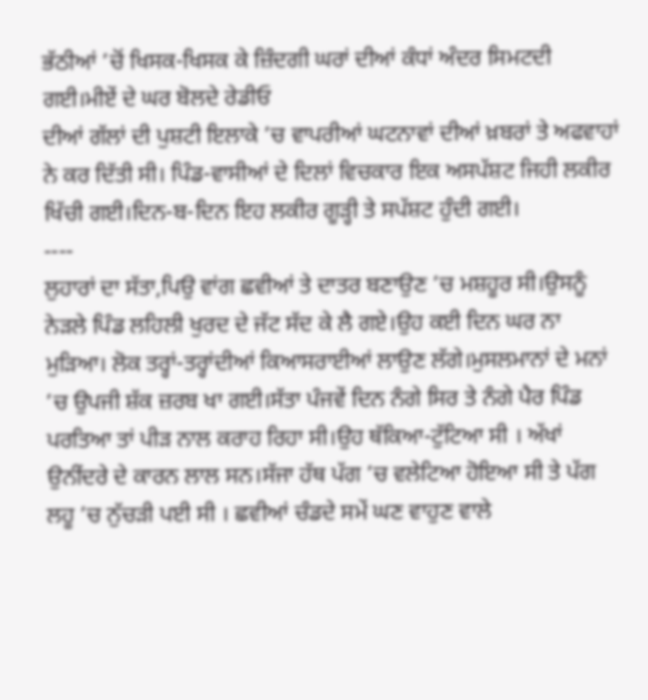ਭੱਠੀਆਂ ’ਚੋਂ ਖਿਸਕ-ਖਿਸਕ ਕੇ ਜ਼ਿੰਦਗੀ ਘਰਾਂ ਦੀਆਂ ਕੰਧਾਂ ਅੰਦਰ ਸਿਮਟਦੀ ਗਈ।ਮੀਏਂ ਦੇ ਘਰ ਬੋਲਦੇ ਰੇਡੀਓ
ਦੀਆਂ ਗੱਲਾਂ ਦੀ ਪੁਸ਼ਟੀ ਇਲਾਕੇ ’ਚ ਵਾਪਰੀਆਂ ਘਟਨਾਵਾਂ ਦੀਆਂ ਖ਼ਬਰਾਂ ਤੇ ਅਫਵਾਹਾਂ ਨੇ ਕਰ ਦਿੱਤੀ ਸੀ। ਪਿੰਡ-ਵਾਸੀਆਂ ਦੇ ਦਿਲਾਂ ਵਿਚਕਾਰ ਇਕ ਅਸਪੱਸ਼ਟ ਜਿਹੀ ਲਕੀਰ ਖਿੱਚੀ ਗਈ।ਦਿਨ-ਬ-ਦਿਨ ਇਹ ਲਕੀਰ ਗੂੜ੍ਹੀ ਤੇ ਸਪੱਸ਼ਟ ਹੁੰਦੀ ਗਈ।
----
ਲੁਹਾਰਾਂ ਦਾ ਸੱਤਾ,ਪਿਉ ਵਾਂਗ ਛਵੀਆਂ ਤੇ ਦਾਤਰ ਬਣਾਉਣ ’ਚ ਮਸ਼ਹੂਰ ਸੀ।ਉਸਨੂੰ ਨੇੜਲੇ ਪਿੰਡ ਲਹਿਲੀ ਖੁਰਦ ਦੇ ਜੱਟ ਸੱਦ ਕੇ ਲੈ ਗਏ।ਉਹ ਕਈ ਦਿਨ ਘਰ ਨਾ ਮੁੜਿਆ। ਲੋਕ ਤਰ੍ਹਾਂ-ਤਰ੍ਹਾਂਦੀਆਂ ਕਿਆਸਰਾਈਆਂ ਲਾਉਣ ਲੱਗੇ।ਮੁਸਲਮਾਨਾਂ ਦੇ ਮਨਾਂ ’ਚ ਉਪਜੀ ਸ਼ੱਕ ਜ਼ਰਬ ਖਾ ਗਈ।ਸੱਤਾ ਪੰਜਵੇਂ ਦਿਨ ਨੰਗੇ ਸਿਰ ਤੇ ਨੰਗੇ ਪੈਰ ਪਿੰਡ ਪਰਤਿਆ ਤਾਂ ਪੀੜ ਨਾਲ ਕਰਾਹ ਰਿਹਾ ਸੀ।ਉਹ ਥੱਕਿਆ-ਟੁੱਟਿਆ ਸੀ । ਅੱਖਾਂ ਉਨੀਂਦਰੇ ਦੇ ਕਾਰਨ ਲਾਲ ਸਨ।ਸੱਜਾ ਹੱਥ ਪੱਗ ’ਚ ਵਲੇਟਿਆ ਹੋਇਆ ਸੀ ਤੇ ਪੱਗ ਲਹੂ ’ਚ ਨੁੱਚੜੀ ਪਈ ਸੀ । ਛਵੀਆਂ ਚੰਡਦੇ ਸਮੇਂ ਘਣ ਵਾਹੁਣ ਵਾਲੇ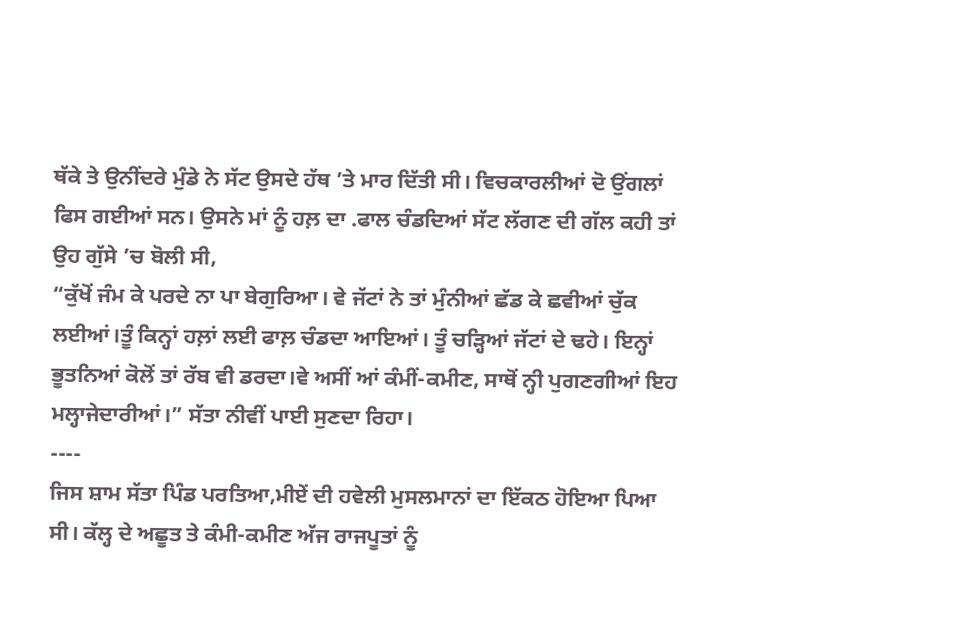ਥੱਕੇ ਤੇ ਉਨੀਂਦਰੇ ਮੁੰਡੇ ਨੇ ਸੱਟ ਉਸਦੇ ਹੱਥ ’ਤੇ ਮਾਰ ਦਿੱਤੀ ਸੀ। ਵਿਚਕਾਰਲੀਆਂ ਦੋ ਉਂਗਲਾਂ ਫਿਸ ਗਈਆਂ ਸਨ। ਉਸਨੇ ਮਾਂ ਨੂੰ ਹਲ਼ ਦਾ .ਫਾਲ ਚੰਡਦਿਆਂ ਸੱਟ ਲੱਗਣ ਦੀ ਗੱਲ ਕਹੀ ਤਾਂ ਉਹ ਗੁੱਸੇ ’ਚ ਬੋਲੀ ਸੀ,
“ਕੁੱਖੋਂ ਜੰਮ ਕੇ ਪਰਦੇ ਨਾ ਪਾ ਬੇਗੁਰਿਆ। ਵੇ ਜੱਟਾਂ ਨੇ ਤਾਂ ਮੁੰਨੀਆਂ ਛੱਡ ਕੇ ਛਵੀਆਂ ਚੁੱਕ ਲਈਆਂ।ਤੂੰ ਕਿਨ੍ਹਾਂ ਹਲ਼ਾਂ ਲਈ ਫਾਲ਼ ਚੰਡਦਾ ਆਇਆਂ। ਤੂੰ ਚੜ੍ਹਿਆਂ ਜੱਟਾਂ ਦੇ ਢਹੇ। ਇਨ੍ਹਾਂ ਭੂਤਨਿਆਂ ਕੋਲੋਂ ਤਾਂ ਰੱਬ ਵੀ ਡਰਦਾ।ਵੇ ਅਸੀਂ ਆਂ ਕੰਮੀਂ-ਕਮੀਣ, ਸਾਥੋਂ ਨ੍ਹੀ ਪੁਗਣਗੀਆਂ ਇਹ ਮਲ੍ਹਾਜੇਦਾਰੀਆਂ।” ਸੱਤਾ ਨੀਵੀਂ ਪਾਈ ਸੁਣਦਾ ਰਿਹਾ।
----
ਜਿਸ ਸ਼ਾਮ ਸੱਤਾ ਪਿੰਡ ਪਰਤਿਆ,ਮੀਏਂ ਦੀ ਹਵੇਲੀ ਮੁਸਲਮਾਨਾਂ ਦਾ ਇੱਕਠ ਹੋਇਆ ਪਿਆ ਸੀ। ਕੱਲ੍ਹ ਦੇ ਅਛੂਤ ਤੇ ਕੰਮੀ-ਕਮੀਣ ਅੱਜ ਰਾਜਪੂਤਾਂ ਨੂੰ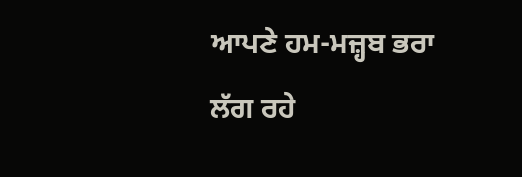ਆਪਣੇ ਹਮ-ਮਜ਼੍ਹਬ ਭਰਾ ਲੱਗ ਰਹੇ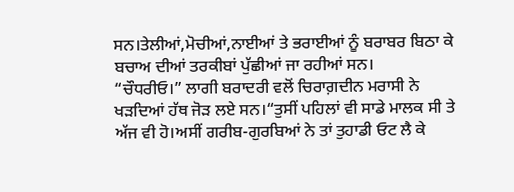ਸਨ।ਤੇਲੀਆਂ,ਮੋਚੀਆਂ,ਨਾਈਆਂ ਤੇ ਭਰਾਈਆਂ ਨੂੰ ਬਰਾਬਰ ਬਿਠਾ ਕੇ ਬਚਾਅ ਦੀਆਂ ਤਰਕੀਬਾਂ ਪੁੱਛੀਆਂ ਜਾ ਰਹੀਆਂ ਸਨ।
“ਚੌਧਰੀਓ।” ਲਾਗੀ ਬਰਾਦਰੀ ਵਲੋਂ ਚਿਰਾਗ਼ਦੀਨ ਮਰਾਸੀ ਨੇ ਖੜਦਿਆਂ ਹੱਥ ਜੋੜ ਲਏ ਸਨ।“ਤੁਸੀਂ ਪਹਿਲਾਂ ਵੀ ਸਾਡੇ ਮਾਲਕ ਸੀ ਤੇ ਅੱਜ ਵੀ ਹੋ।ਅਸੀਂ ਗਰੀਬ-ਗੁਰਬਿਆਂ ਨੇ ਤਾਂ ਤੁਹਾਡੀ ਓਟ ਲੈ ਕੇ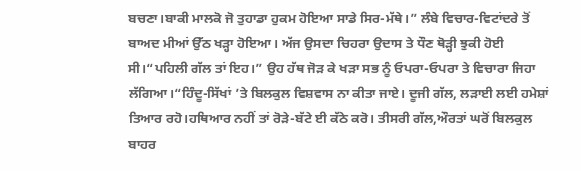ਬਚਣਾ।ਬਾਕੀ ਮਾਲਕੋ ਜੋ ਤੁਹਾਡਾ ਹੁਕਮ ਹੋਇਆ ਸਾਡੇ ਸਿਰ-ਮੱਥੇ।” ਲੰਬੇ ਵਿਚਾਰ-ਵਿਟਾਂਦਰੇ ਤੋਂ ਬਾਅਦ ਮੀਆਂ ਉੱਠ ਖੜ੍ਹਾ ਹੋਇਆ। ਅੱਜ ਉਸਦਾ ਚਿਹਰਾ ਉਦਾਸ ਤੇ ਧੌਣ ਥੋੜ੍ਹੀ ਝੁਕੀ ਹੋਈ ਸੀ।“ਪਹਿਲੀ ਗੱਲ ਤਾਂ ਇਹ।” ਉਹ ਹੱਥ ਜੋੜ ਕੇ ਖੜਾ ਸਭ ਨੂੰ ਓਪਰਾ-ਓਪਰਾ ਤੇ ਵਿਚਾਰਾ ਜਿਹਾ ਲੱਗਿਆ।“ਹਿੰਦੂ-ਸਿੱਖਾਂ ’ਤੇ ਬਿਲਕੁਲ ਵਿਸ਼ਵਾਸ ਨਾ ਕੀਤਾ ਜਾਏ। ਦੂਜੀ ਗੱਲ, ਲੜਾਈ ਲਈ ਹਮੇਸ਼ਾਂ ਤਿਆਰ ਰਹੋ।ਹਥਿਆਰ ਨਹੀਂ ਤਾਂ ਰੋੜੇ-ਬੱਟੇ ਈ ਕੱਠੇ ਕਰੋ। ਤੀਸਰੀ ਗੱਲ,ਔਰਤਾਂ ਘਰੋਂ ਬਿਲਕੁਲ ਬਾਹਰ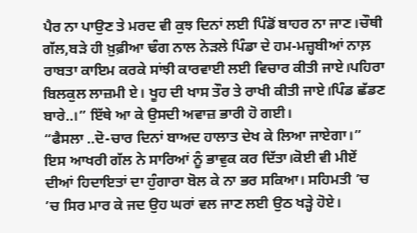ਪੈਰ ਨਾ ਪਾਉਣ ਤੇ ਮਰਦ ਵੀ ਕੁਝ ਦਿਨਾਂ ਲਈ ਪਿੰਡੋਂ ਬਾਹਰ ਨਾ ਜਾਣ।ਚੌਥੀ ਗੱਲ,ਬੜੇ ਹੀ ਖ਼ੁਫ਼ੀਆ ਢੰਗ ਨਾਲ ਨੇੜਲੇ ਪਿੰਡਾ ਦੇ ਹਮ-ਮਜ਼੍ਹਬੀਆਂ ਨਾਲ਼ ਰਾਬਤਾ ਕਾਇਮ ਕਰਕੇ ਸਾਂਝੀ ਕਾਰਵਾਈ ਲਈ ਵਿਚਾਰ ਕੀਤੀ ਜਾਏ।ਪਹਿਰਾ ਬਿਲਕੁਲ ਲਾਜ਼ਮੀ ਏ। ਖੂਹ ਦੀ ਖਾਸ ਤੌਰ ਤੇ ਰਾਖੀ ਕੀਤੀ ਜਾਏ।ਪਿੰਡ ਛੱਡਣ ਬਾਰੇ..।” ਇੱਥੇ ਆ ਕੇ ਉਸਦੀ ਅਵਾਜ਼ ਭਾਰੀ ਹੋ ਗਈ।
“ਫੈਸਲਾ ..ਦੋ-ਚਾਰ ਦਿਨਾਂ ਬਾਅਦ ਹਾਲਾਤ ਦੇਖ ਕੇ ਲਿਆ ਜਾਏਗਾ।” ਇਸ ਆਖਰੀ ਗੱਲ ਨੇ ਸਾਰਿਆਂ ਨੂੰ ਭਾਵੁਕ ਕਰ ਦਿੱਤਾ।ਕੋਈ ਵੀ ਮੀਏਂ ਦੀਆਂ ਹਿਦਾਇਤਾਂ ਦਾ ਹੁੰਗਾਰਾ ਬੋਲ ਕੇ ਨਾ ਭਰ ਸਕਿਆ। ਸਹਿਮਤੀ ’ਚ ’ਚ ਸਿਰ ਮਾਰ ਕੇ ਜਦ ਉਹ ਘਰਾਂ ਵਲ ਜਾਣ ਲਈ ਉਠ ਖੜ੍ਹੇ ਹੋਏ।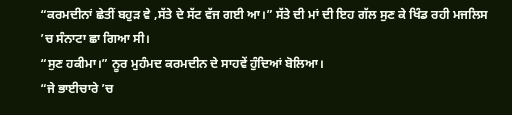“ਕਰਮਦੀਨਾਂ ਛੇਤੀਂ ਬਹੁੜ ਵੇ ,ਸੱਤੇ ਦੇ ਸੱਟ ਵੱਜ ਗਈ ਆ।” ਸੱਤੇ ਦੀ ਮਾਂ ਦੀ ਇਹ ਗੱਲ ਸੁਣ ਕੇ ਖਿੰਡ ਰਹੀ ਮਜਲਿਸ ’ਚ ਸੰਨਾਟਾ ਛਾ ਗਿਆ ਸੀ।
“ਸੁਣ ਹਕੀਮਾ।” ਨੂਰ ਮੁਹੰਮਦ ਕਰਮਦੀਨ ਦੇ ਸਾਹਵੇਂ ਹੁੰਦਿਆਂ ਬੋਲਿਆ।
“ਜੇ ਭਾਈਚਾਰੇ ’ਚ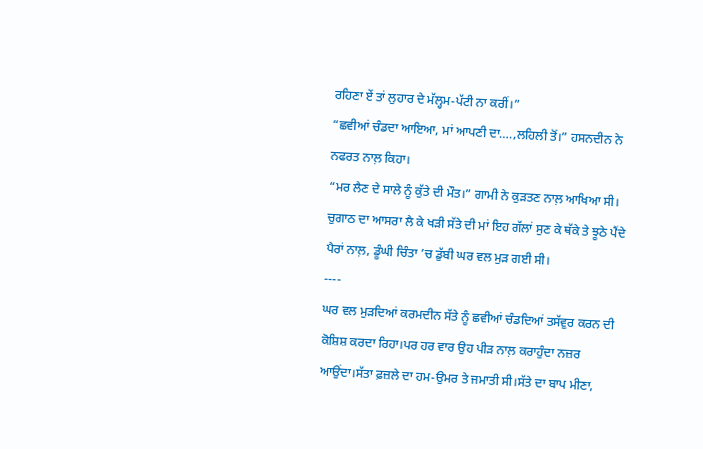ਰਹਿਣਾ ਏਂ ਤਾਂ ਲੁਹਾਰ ਦੇ ਮੱਲ੍ਹਮ-ਪੱਟੀ ਨਾ ਕਰੀਂ।”
“ਛਵੀਆਂ ਚੰਡਦਾ ਆਇਆ, ਮਾਂ ਆਪਣੀ ਦਾ….,ਲਹਿਲੀ ਤੋਂ।” ਹਸਨਦੀਨ ਨੇ ਨਫਰਤ ਨਾਲ਼ ਕਿਹਾ।
“ਮਰ ਲੈਣ ਦੇ ਸਾਲੇ ਨੂੰ ਕੁੱਤੇ ਦੀ ਮੌਤ।” ਗਾਮੀ ਨੇ ਕੁੜਤਣ ਨਾਲ਼ ਆਖਿਆ ਸੀ।
ਚੁਗਾਠ ਦਾ ਆਸਰਾ ਲੈ ਕੇ ਖੜੀ ਸੱਤੇ ਦੀ ਮਾਂ ਇਹ ਗੱਲਾਂ ਸੁਣ ਕੇ ਥੱਕੇ ਤੇ ਝੂਠੇ ਪੈਂਦੇ ਪੈਰਾਂ ਨਾਲ਼, ਡੂੰਘੀ ਚਿੰਤਾ ’ਚ ਡੁੱਬੀ ਘਰ ਵਲ ਮੁੜ ਗਈ ਸੀ।
----
ਘਰ ਵਲ ਮੁੜਦਿਆਂ ਕਰਮਦੀਨ ਸੱਤੇ ਨੂੰ ਛਵੀਆਂ ਚੰਡਦਿਆਂ ਤਸੱਵੁਰ ਕਰਨ ਦੀ ਕੋਸ਼ਿਸ਼ ਕਰਦਾ ਰਿਹਾ।ਪਰ ਹਰ ਵਾਰ ਉਹ ਪੀੜ ਨਾਲ਼ ਕਰਾਹੁੰਦਾ ਨਜ਼ਰ ਆਉਂਦਾ।ਸੱਤਾ ਫ਼ਜ਼ਲੇ ਦਾ ਹਮ-ਉਮਰ ਤੇ ਜਮਾਤੀ ਸੀ।ਸੱਤੇ ਦਾ ਬਾਪ ਮੀਣਾ,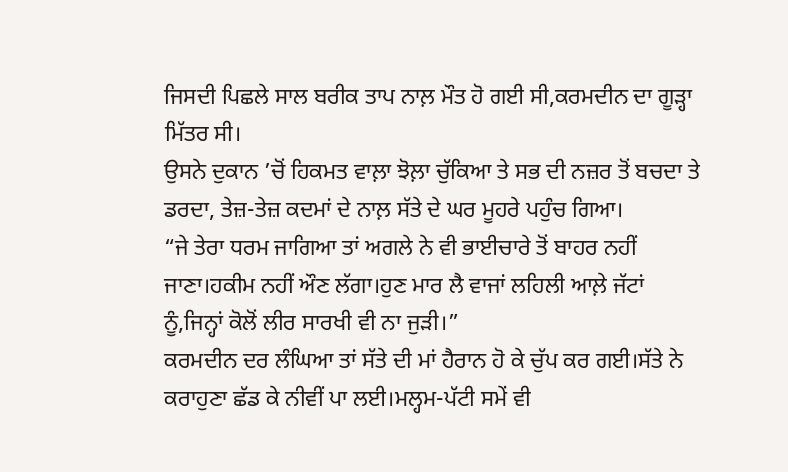ਜਿਸਦੀ ਪਿਛਲੇ ਸਾਲ ਬਰੀਕ ਤਾਪ ਨਾਲ਼ ਮੌਤ ਹੋ ਗਈ ਸੀ,ਕਰਮਦੀਨ ਦਾ ਗੂੜ੍ਹਾ ਮਿੱਤਰ ਸੀ।
ਉਸਨੇ ਦੁਕਾਨ ’ਚੋਂ ਹਿਕਮਤ ਵਾਲ਼ਾ ਝੋਲ਼ਾ ਚੁੱਕਿਆ ਤੇ ਸਭ ਦੀ ਨਜ਼ਰ ਤੋਂ ਬਚਦਾ ਤੇ ਡਰਦਾ, ਤੇਜ਼-ਤੇਜ਼ ਕਦਮਾਂ ਦੇ ਨਾਲ਼ ਸੱਤੇ ਦੇ ਘਰ ਮੂਹਰੇ ਪਹੁੰਚ ਗਿਆ।
“ਜੇ ਤੇਰਾ ਧਰਮ ਜਾਗਿਆ ਤਾਂ ਅਗਲੇ ਨੇ ਵੀ ਭਾਈਚਾਰੇ ਤੋਂ ਬਾਹਰ ਨਹੀਂ ਜਾਣਾ।ਹਕੀਮ ਨਹੀਂ ਔਣ ਲੱਗਾ।ਹੁਣ ਮਾਰ ਲੈ ਵਾਜਾਂ ਲਹਿਲੀ ਆਲ਼ੇ ਜੱਟਾਂ ਨੂੰ,ਜਿਨ੍ਹਾਂ ਕੋਲੋਂ ਲੀਰ ਸਾਰਖੀ ਵੀ ਨਾ ਜੁੜੀ।”
ਕਰਮਦੀਨ ਦਰ ਲੰਘਿਆ ਤਾਂ ਸੱਤੇ ਦੀ ਮਾਂ ਹੈਰਾਨ ਹੋ ਕੇ ਚੁੱਪ ਕਰ ਗਈ।ਸੱਤੇ ਨੇ ਕਰਾਹੁਣਾ ਛੱਡ ਕੇ ਨੀਵੀਂ ਪਾ ਲਈ।ਮਲ੍ਹਮ-ਪੱਟੀ ਸਮੇਂ ਵੀ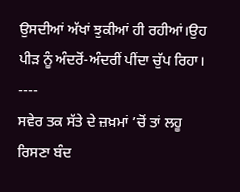ਉਸਦੀਆਂ ਅੱਖਾਂ ਝੁਕੀਆਂ ਹੀ ਰਹੀਆਂ।ਉਹ ਪੀੜ ਨੂੰ ਅੰਦਰੋਂ-ਅੰਦਰੀਂ ਪੀਂਦਾ ਚੁੱਪ ਰਿਹਾ।
----
ਸਵੇਰ ਤਕ ਸੱਤੇ ਦੇ ਜ਼ਖ਼ਮਾਂ ’ਚੋਂ ਤਾਂ ਲਹੂ ਰਿਸਣਾ ਬੰਦ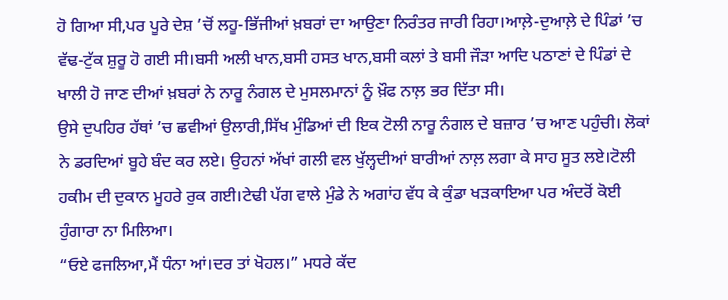ਹੋ ਗਿਆ ਸੀ,ਪਰ ਪੂਰੇ ਦੇਸ਼ ’ਚੋਂ ਲਹੂ-ਭਿੱਜੀਆਂ ਖ਼ਬਰਾਂ ਦਾ ਆਉਣਾ ਨਿਰੰਤਰ ਜਾਰੀ ਰਿਹਾ।ਆਲ਼ੇ-ਦੁਆਲ਼ੇ ਦੇ ਪਿੰਡਾਂ ’ਚ ਵੱਢ-ਟੁੱਕ ਸ਼ੁਰੂ ਹੋ ਗਈ ਸੀ।ਬਸੀ ਅਲੀ ਖਾਨ,ਬਸੀ ਹਸਤ ਖਾਨ,ਬਸੀ ਕਲਾਂ ਤੇ ਬਸੀ ਜੌੜਾ ਆਦਿ ਪਠਾਣਾਂ ਦੇ ਪਿੰਡਾਂ ਦੇ ਖਾਲੀ ਹੋ ਜਾਣ ਦੀਆਂ ਖ਼ਬਰਾਂ ਨੇ ਨਾਰੂ ਨੰਗਲ ਦੇ ਮੁਸਲਮਾਨਾਂ ਨੂੰ ਖ਼ੌਫ ਨਾਲ਼ ਭਰ ਦਿੱਤਾ ਸੀ।
ਉਸੇ ਦੁਪਹਿਰ ਹੱਥਾਂ ’ਚ ਛਵੀਆਂ ਉਲਾਰੀ,ਸਿੱਖ ਮੁੰਡਿਆਂ ਦੀ ਇਕ ਟੋਲੀ ਨਾਰੂ ਨੰਗਲ ਦੇ ਬਜ਼ਾਰ ’ਚ ਆਣ ਪਹੁੰਚੀ। ਲੋਕਾਂ ਨੇ ਡਰਦਿਆਂ ਬੂਹੇ ਬੰਦ ਕਰ ਲਏ। ਉਹਨਾਂ ਅੱਖਾਂ ਗਲੀ ਵਲ ਖੁੱਲ੍ਹਦੀਆਂ ਬਾਰੀਆਂ ਨਾਲ਼ ਲਗਾ ਕੇ ਸਾਹ ਸੂਤ ਲਏ।ਟੋਲੀ ਹਕੀਮ ਦੀ ਦੁਕਾਨ ਮੂਹਰੇ ਰੁਕ ਗਈ।ਟੇਢੀ ਪੱਗ ਵਾਲੇ ਮੁੰਡੇ ਨੇ ਅਗਾਂਹ ਵੱਧ ਕੇ ਕੁੰਡਾ ਖੜਕਾਇਆ ਪਰ ਅੰਦਰੋਂ ਕੋਈ ਹੁੰਗਾਰਾ ਨਾ ਮਿਲਿਆ।
“ਓਏ ਫਜਲਿਆ,ਮੈਂ ਧੰਨਾ ਆਂ।ਦਰ ਤਾਂ ਖੋਹਲ।” ਮਧਰੇ ਕੱਦ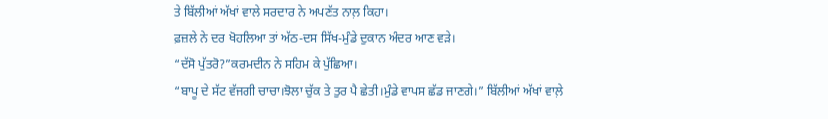ਤੇ ਬਿੱਲੀਆਂ ਅੱਖਾਂ ਵਾਲੇ ਸਰਦਾਰ ਨੇ ਅਪਣੱਤ ਨਾਲ਼ ਕਿਹਾ।
ਫ਼ਜ਼ਲੇ ਨੇ ਦਰ ਖੋਹਲਿਆ ਤਾਂ ਅੱਠ-ਦਸ ਸਿੱਖ-ਮੁੰਡੇ ਦੁਕਾਨ ਅੰਦਰ ਆਣ ਵੜੇ।
“ਦੱਸੋ ਪੁੱਤਰੋ?”ਕਰਮਦੀਨ ਨੇ ਸਹਿਮ ਕੇ ਪੁੱਛਿਆ।
“ਬਾਪੂ ਦੇ ਸੱਟ ਵੱਜਗੀ ਚਾਚਾ।ਝੋਲਾ ਚੁੱਕ ਤੇ ਤੁਰ ਪੈ ਛੇਤੀ।ਮੁੰਡੇ ਵਾਪਸ ਛੱਡ ਜਾਣਗੇ।” ਬਿੱਲੀਆਂ ਅੱਖਾਂ ਵਾਲ਼ੇ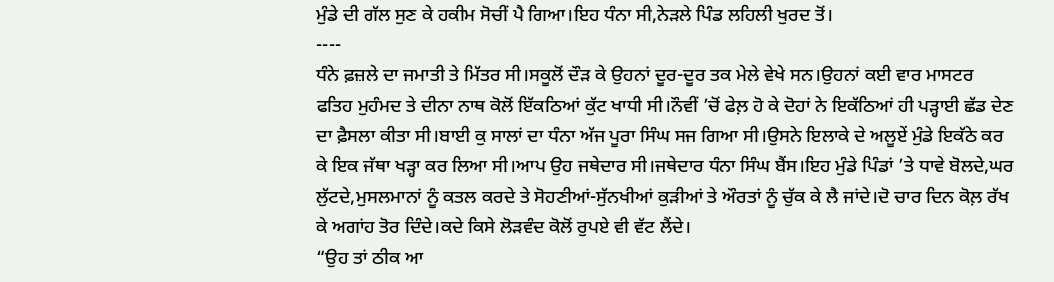ਮੁੰਡੇ ਦੀ ਗੱਲ ਸੁਣ ਕੇ ਹਕੀਮ ਸੋਚੀਂ ਪੈ ਗਿਆ।ਇਹ ਧੰਨਾ ਸੀ,ਨੇੜਲੇ ਪਿੰਡ ਲਹਿਲੀ ਖੁਰਦ ਤੋਂ।
----
ਧੰਨੇ ਫ਼ਜ਼ਲੇ ਦਾ ਜਮਾਤੀ ਤੇ ਮਿੱਤਰ ਸੀ।ਸਕੂਲੋਂ ਦੌੜ ਕੇ ਉਹਨਾਂ ਦੂਰ-ਦੂਰ ਤਕ ਮੇਲੇ ਵੇਖੇ ਸਨ।ਉਹਨਾਂ ਕਈ ਵਾਰ ਮਾਸਟਰ ਫਤਿਹ ਮੁਹੰਮਦ ਤੇ ਦੀਨਾ ਨਾਥ ਕੋਲੋਂ ਇੱਕਠਿਆਂ ਕੁੱਟ ਖਾਧੀ ਸੀ।ਨੌਵੀਂ ’ਚੋਂ ਫੇਲ਼ ਹੋ ਕੇ ਦੋਹਾਂ ਨੇ ਇਕੱਠਿਆਂ ਹੀ ਪੜ੍ਹਾਈ ਛੱਡ ਦੇਣ ਦਾ ਫ਼ੈਸਲਾ ਕੀਤਾ ਸੀ।ਬਾਈ ਕੁ ਸਾਲਾਂ ਦਾ ਧੰਨਾ ਅੱਜ ਪੂਰਾ ਸਿੰਘ ਸਜ ਗਿਆ ਸੀ।ਉਸਨੇ ਇਲਾਕੇ ਦੇ ਅਲੂਏਂ ਮੁੰਡੇ ਇਕੱਠੇ ਕਰ ਕੇ ਇਕ ਜੱਥਾ ਖੜ੍ਹਾ ਕਰ ਲਿਆ ਸੀ।ਆਪ ਉਹ ਜਥੇਦਾਰ ਸੀ।ਜਥੇਦਾਰ ਧੰਨਾ ਸਿੰਘ ਬੈਂਸ।ਇਹ ਮੁੰਡੇ ਪਿੰਡਾਂ ’ਤੇ ਧਾਵੇ ਬੋਲਦੇ,ਘਰ ਲੁੱਟਦੇ,ਮੁਸਲਮਾਨਾਂ ਨੂੰ ਕਤਲ ਕਰਦੇ ਤੇ ਸੋਹਣੀਆਂ-ਸੁੱਨਖੀਆਂ ਕੁੜੀਆਂ ਤੇ ਔਰਤਾਂ ਨੂੰ ਚੁੱਕ ਕੇ ਲੈ ਜਾਂਦੇ।ਦੋ ਚਾਰ ਦਿਨ ਕੋਲ਼ ਰੱਖ ਕੇ ਅਗਾਂਹ ਤੋਰ ਦਿੰਦੇ।ਕਦੇ ਕਿਸੇ ਲੋੜਵੰਦ ਕੋਲੋਂ ਰੁਪਏ ਵੀ ਵੱਟ ਲੈਂਦੇ।
“ਉਹ ਤਾਂ ਠੀਕ ਆ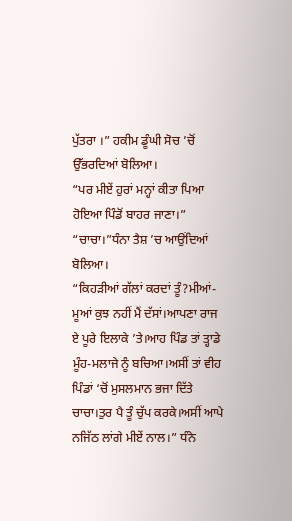ਪੁੱਤਰਾ ।” ਹਕੀਮ ਡੂੰਘੀ ਸੋਚ ’ਚੋਂ ਉੱਭਰਦਿਆਂ ਬੋਲਿਆ।
“ਪਰ ਮੀਏਂ ਹੁਰਾਂ ਮਨ੍ਹਾਂ ਕੀਤਾ ਪਿਆ ਹੋਇਆ ਪਿੰਡੋਂ ਬਾਹਰ ਜਾਣਾ।”
“ਚਾਚਾ।”ਧੰਨਾ ਤੈਸ਼ ’ਚ ਆਉਂਦਿਆਂ ਬੋਲਿਆ।
“ਕਿਹੜੀਆਂ ਗੱਲਾਂ ਕਰਦਾਂ ਤੂੰ?ਮੀਆਂ-ਮੂਆਂ ਕੁਝ ਨਹੀਂ ਮੈਂ ਦੱਸਾਂ।ਆਪਣਾ ਰਾਜ ਏ ਪੂਰੇ ਇਲਾਕੇ ’ਤੇ।ਆਹ ਪਿੰਡ ਤਾਂ ਤ੍ਹਾਡੇ ਮੂੰਹ-ਮਲਾਜੇ ਨੂੰ ਬਚਿਆ।ਅਸੀਂ ਤਾਂ ਵੀਹ ਪਿੰਡਾਂ ‘ਚੋਂ ਮੁਸਲਮਾਨ ਭਜਾ ਦਿੱਤੇ ਚਾਚਾ।ਤੁਰ ਪੈ ਤੂੰ ਚੁੱਪ ਕਰਕੇ।ਅਸੀਂ ਆਪੇ ਨਜਿੱਠ ਲਾਂਗੇ ਮੀਏਂ ਨਾਲ।” ਧੰਨੇ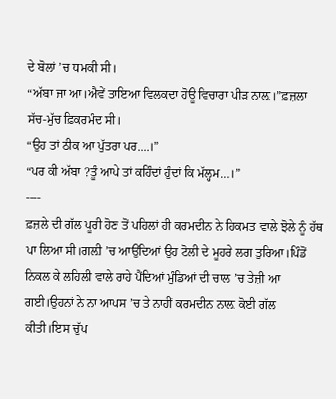ਦੇ ਬੋਲਾਂ ’ਚ ਧਮਕੀ ਸੀ।
“ਅੱਬਾ ਜਾ ਆ।ਐਵੇਂ ਤਾਇਆ ਵਿਲਕਦਾ ਹੋਊ ਵਿਚਾਰਾ ਪੀੜ ਨਾਲ਼।”ਫ਼ਜ਼ਲਾ ਸੱਚ-ਮੁੱਚ ਫ਼ਿਕਰਮੰਦ ਸੀ।
“ਉਹ ਤਾਂ ਠੀਕ ਆ ਪੁੱਤਰਾ ਪਰ....।”
“ਪਰ ਕੀ ਅੱਬਾ ?ਤੂੰ ਆਪੇ ਤਾਂ ਕਹਿੰਦਾਂ ਹੁੰਦਾਂ ਕਿ ਮੱਲ੍ਹਮ…।”
----
ਫ਼ਜ਼ਲੇ ਦੀ ਗੱਲ ਪੂਰੀ ਹੋਣ ਤੋਂ ਪਹਿਲਾਂ ਹੀ ਕਰਮਦੀਨ ਨੇ ਹਿਕਮਤ ਵਾਲੇ ਝੋਲੇ ਨੂੰ ਹੱਥ ਪਾ ਲਿਆ ਸੀ।ਗਲ਼ੀ ’ਚ ਆਉਂਦਿਆਂ ਉਹ ਟੋਲੀ ਦੇ ਮੂਹਰੇ ਲਗ ਤੁਰਿਆ।ਪਿੰਡੋਂ ਨਿਕਲ ਕੇ ਲਹਿਲੀ ਵਾਲੇ ਰਾਹੇ ਪੈਂਦਿਆਂ ਮੁੰਡਿਆਂ ਦੀ ਚਾਲ ’ਚ ਤੇਜ਼ੀ ਆ ਗਈ।ਉਹਨਾਂ ਨੇ ਨਾ ਆਪਸ ’ਚ ਤੇ ਨਾਹੀਂ ਕਰਮਦੀਨ ਨਾਲ਼ ਕੋਈ ਗੱਲ ਕੀਤੀ।ਇਸ ਚੁੱਪ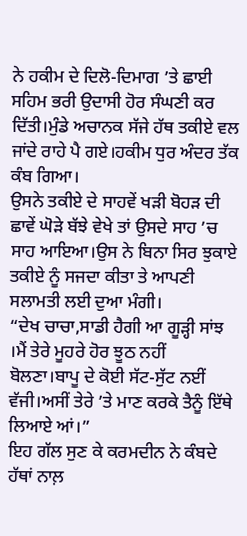ਨੇ ਹਕੀਮ ਦੇ ਦਿਲੋ-ਦਿਮਾਗ ’ਤੇ ਛਾਈ ਸਹਿਮ ਭਰੀ ਉਦਾਸੀ ਹੋਰ ਸੰਘਣੀ ਕਰ ਦਿੱਤੀ।ਮੁੰਡੇ ਅਚਾਨਕ ਸੱਜੇ ਹੱਥ ਤਕੀਏ ਵਲ ਜਾਂਦੇ ਰਾਹੇ ਪੈ ਗਏ।ਹਕੀਮ ਧੁਰ ਅੰਦਰ ਤੱਕ ਕੰਬ ਗਿਆ।
ਉਸਨੇ ਤਕੀਏ ਦੇ ਸਾਹਵੇਂ ਖੜੀ ਬੋਹੜ ਦੀ ਛਾਵੇਂ ਘੋੜੇ ਬੱਝੇ ਵੇਖੇ ਤਾਂ ਉਸਦੇ ਸਾਹ ’ਚ ਸਾਹ ਆਇਆ।ਉਸ ਨੇ ਬਿਨਾ ਸਿਰ ਝੁਕਾਏ ਤਕੀਏ ਨੂੰ ਸਜਦਾ ਕੀਤਾ ਤੇ ਆਪਣੀ ਸਲਾਮਤੀ ਲਈ ਦੁਆ ਮੰਗੀ।
“ਦੇਖ ਚਾਚਾ,ਸਾਡੀ ਹੈਗੀ ਆ ਗੂੜ੍ਹੀ ਸਾਂਝ ।ਮੈਂ ਤੇਰੇ ਮੂਹਰੇ ਹੋਰ ਝੂਠ ਨਹੀਂ ਬੋਲਣਾ।ਬਾਪੂ ਦੇ ਕੋਈ ਸੱਟ-ਸੁੱਟ ਨਈਂ ਵੱਜੀ।ਅਸੀਂ ਤੇਰੇ ’ਤੇ ਮਾਣ ਕਰਕੇ ਤੈਨੂੰ ਇੱਥੇ ਲਿਆਏ ਆਂ।”
ਇਹ ਗੱਲ ਸੁਣ ਕੇ ਕਰਮਦੀਨ ਨੇ ਕੰਬਦੇ ਹੱਥਾਂ ਨਾਲ਼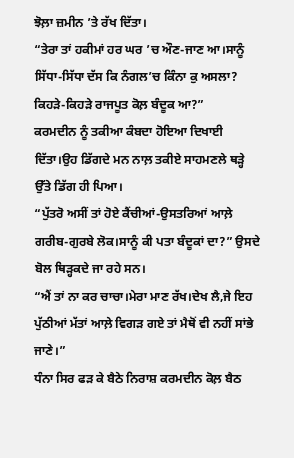ਝੋਲ਼ਾ ਜ਼ਮੀਨ ’ਤੇ ਰੱਖ ਦਿੱਤਾ।
“ਤੇਰਾ ਤਾਂ ਹਕੀਮਾਂ ਹਰ ਘਰ ’ਚ ਔਣ-ਜਾਣ ਆ।ਸਾਨੂੰ ਸਿੱਧਾ-ਸਿੱਧਾ ਦੱਸ ਕਿ ਨੰਗਲ’ਚ ਕਿੰਨਾ ਕੁ ਅਸਲਾ? ਕਿਹੜੇ-ਕਿਹੜੇ ਰਾਜਪੂਤ ਕੋਲ਼ ਬੰਦੂਕ ਆ?”
ਕਰਮਦੀਨ ਨੂੰ ਤਕੀਆ ਕੰਬਦਾ ਹੋਇਆ ਦਿਖਾਈ ਦਿੱਤਾ।ਉਹ ਡਿੱਗਦੇ ਮਨ ਨਾਲ਼ ਤਕੀਏ ਸਾਹਮਣਲੇ ਥੜ੍ਹੇ ਉੱਤੇ ਡਿੱਗ ਹੀ ਪਿਆ।
“ਪੁੱਤਰੋ ਅਸੀਂ ਤਾਂ ਹੋਏ ਕੈਂਚੀਆਂ-ਉਸਤਰਿਆਂ ਆਲ਼ੇ ਗਰੀਬ-ਗੁਰਬੇ ਲੋਕ।ਸਾਨੂੰ ਕੀ ਪਤਾ ਬੰਦੂਕਾਂ ਦਾ?” ਉਸਦੇ ਬੋਲ ਥਿੜ੍ਹਕਦੇ ਜਾ ਰਹੇ ਸਨ।
“ਐਂ ਤਾਂ ਨਾ ਕਰ ਚਾਚਾ।ਮੇਰਾ ਮਾਣ ਰੱਖ।ਦੇਖ ਲੈ,ਜੇ ਇਹ ਪੁੱਠੀਆਂ ਮੱਤਾਂ ਆਲ਼ੇ ਵਿਗੜ ਗਏ ਤਾਂ ਮੈਥੋਂ ਵੀ ਨਹੀਂ ਸਾਂਭੇ ਜਾਣੇ।”
ਧੰਨਾ ਸਿਰ ਫੜ ਕੇ ਬੈਠੇ ਨਿਰਾਸ਼ ਕਰਮਦੀਨ ਕੋਲ਼ ਬੈਠ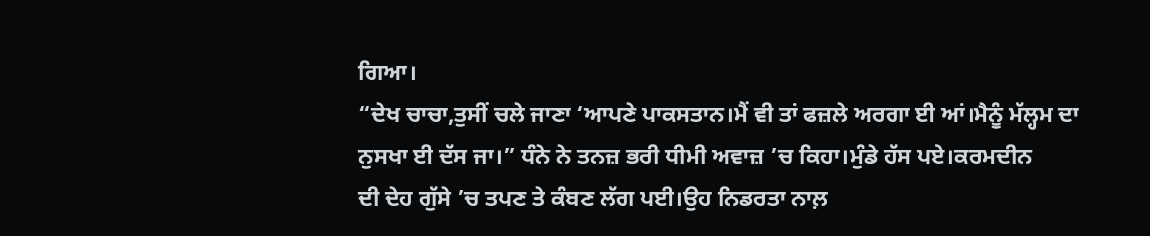ਗਿਆ।
“ਦੇਖ ਚਾਚਾ,ਤੁਸੀਂ ਚਲੇ ਜਾਣਾ ‘ਆਪਣੇ ਪਾਕਸਤਾਨ।ਮੈਂ ਵੀ ਤਾਂ ਫਜ਼ਲੇ ਅਰਗਾ ਈ ਆਂ।ਮੈਨੂੰ ਮੱਲ੍ਹਮ ਦਾ ਨੁਸਖਾ ਈ ਦੱਸ ਜਾ।” ਧੰਨੇ ਨੇ ਤਨਜ਼ ਭਰੀ ਧੀਮੀ ਅਵਾਜ਼ ’ਚ ਕਿਹਾ।ਮੁੰਡੇ ਹੱਸ ਪਏ।ਕਰਮਦੀਨ
ਦੀ ਦੇਹ ਗੁੱਸੇ ’ਚ ਤਪਣ ਤੇ ਕੰਬਣ ਲੱਗ ਪਈ।ਉਹ ਨਿਡਰਤਾ ਨਾਲ਼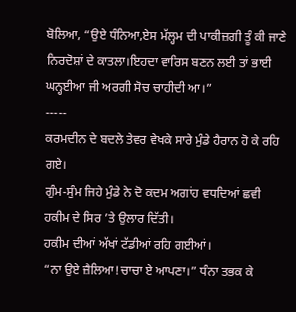ਬੋਲਿਆ, “ਉਏ ਧੰਨਿਆ,ਏਸ ਮੱਲ੍ਹਮ ਦੀ ਪਾਕੀਜ਼ਗੀ ਤੂੰ ਕੀ ਜਾਣੇ ਨਿਰਦੋਸ਼ਾਂ ਦੇ ਕਾਤਲਾ।ਇਹਦਾ ਵਾਰਿਸ ਬਣਨ ਲਈ ਤਾਂ ਭਾਈ ਘਨ੍ਹਈਆ ਜੀ ਅਰਗੀ ਸੋਚ ਚਾਹੀਦੀ ਆ।”
-----
ਕਰਮਦੀਨ ਦੇ ਬਦਲੇ ਤੇਵਰ ਵੇਖਕੇ ਸਾਰੇ ਮੁੰਡੇ ਹੈਰਾਨ ਹੋ ਕੇ ਰਹਿ ਗਏ।
ਗੁੰਮ-ਸੁੰਮ ਜਿਹੇ ਮੁੰਡੇ ਨੇ ਦੋ ਕਦਮ ਅਗਾਂਹ ਵਧਦਿਆਂ ਛਵੀ ਹਕੀਮ ਦੇ ਸਿਰ ’ਤੇ ਉਲਾਰ ਦਿੱਤੀ।
ਹਕੀਮ ਦੀਆਂ ਅੱਖਾਂ ਟੱਡੀਆਂ ਰਹਿ ਗਈਆਂ।
“ਨਾ ਉਏ ਜ਼ੈਲਿਆ!ਚਾਚਾ ਏ ਆਪਣਾ।” ਧੰਨਾ ਤਭਕ ਕੇ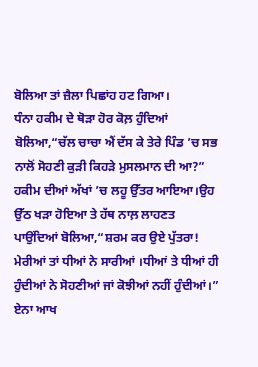ਬੋਲਿਆ ਤਾਂ ਜ਼ੈਲਾ ਪਿਛਾਂਹ ਹਟ ਗਿਆ।
ਧੰਨਾ ਹਕੀਮ ਦੇ ਥੋੜਾ ਹੋਰ ਕੋਲ਼ ਹੁੰਦਿਆਂ ਬੋਲਿਆ,“ਚੱਲ ਚਾਚਾ ਐਂ ਦੱਸ ਕੇ ਤੇਰੇ ਪਿੰਡ ’ਚ ਸਭ ਨਾਲੋਂ ਸੋਹਣੀ ਕੁੜੀ ਕਿਹੜੇ ਮੁਸਲਮਾਨ ਦੀ ਆ?”
ਹਕੀਮ ਦੀਆਂ ਅੱਖਾਂ ’ਚ ਲਹੂ ਉੱਤਰ ਆਇਆ।ਉਹ ਉੱਠ ਖੜਾ ਹੋਇਆ ਤੇ ਹੱਥ ਨਾਲ਼ ਲਾਹਣਤ
ਪਾਉਂਦਿਆਂ ਬੋਲਿਆ,“ਸ਼ਰਮ ਕਰ ਉਏ ਪੁੱਤਰਾ! ਮੇਰੀਆਂ ਤਾਂ ਧੀਆਂ ਨੇ ਸਾਰੀਆਂ ।ਧੀਆਂ ਤੇ ਧੀਆਂ ਹੀ ਹੁੰਦੀਆਂ ਨੇ ਸੋਹਣੀਆਂ ਜਾਂ ਕੋਝੀਆਂ ਨਹੀਂ ਹੁੰਦੀਆਂ।” ਏਨਾ ਆਖ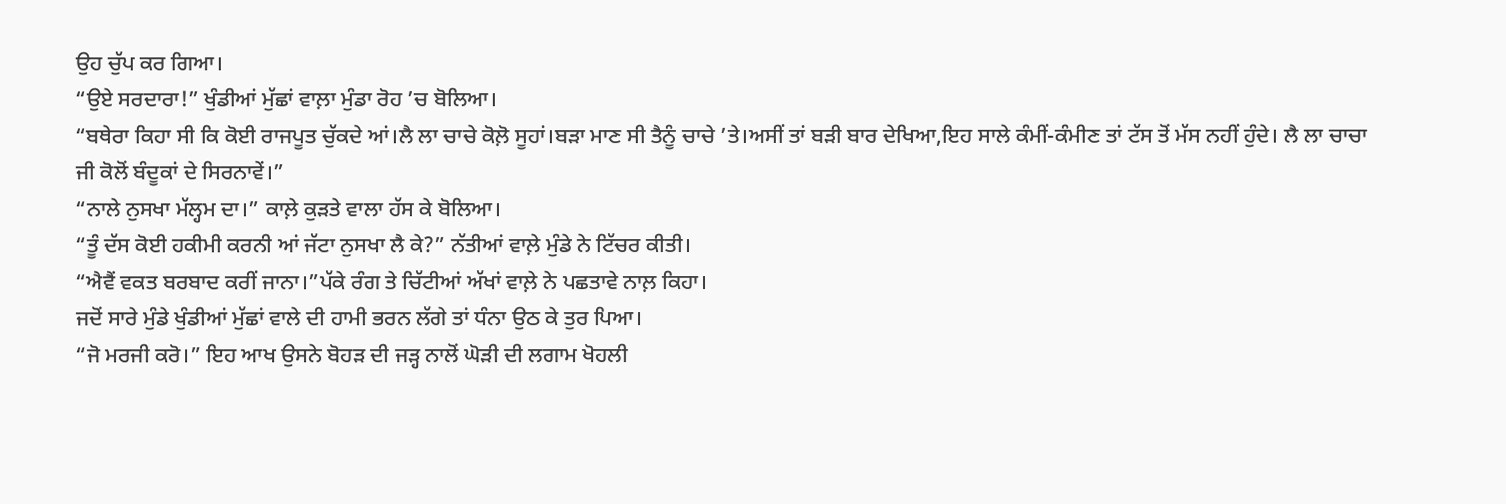ਉਹ ਚੁੱਪ ਕਰ ਗਿਆ।
“ਉਏ ਸਰਦਾਰਾ!” ਖੁੰਡੀਆਂ ਮੁੱਛਾਂ ਵਾਲ਼ਾ ਮੁੰਡਾ ਰੋਹ ’ਚ ਬੋਲਿਆ।
“ਬਥੇਰਾ ਕਿਹਾ ਸੀ ਕਿ ਕੋਈ ਰਾਜਪੂਤ ਚੁੱਕਦੇ ਆਂ।ਲੈ ਲਾ ਚਾਚੇ ਕੋਲ਼ੋ ਸੂਹਾਂ।ਬੜਾ ਮਾਣ ਸੀ ਤੈਨੂੰ ਚਾਚੇ ’ਤੇ।ਅਸੀਂ ਤਾਂ ਬੜੀ ਬਾਰ ਦੇਖਿਆ,ਇਹ ਸਾਲੇ ਕੰਮੀਂ-ਕੰਮੀਣ ਤਾਂ ਟੱਸ ਤੋਂ ਮੱਸ ਨਹੀਂ ਹੁੰਦੇ। ਲੈ ਲਾ ਚਾਚਾ ਜੀ ਕੋਲੋਂ ਬੰਦੂਕਾਂ ਦੇ ਸਿਰਨਾਵੇਂ।”
“ਨਾਲੇ ਨੁਸਖਾ ਮੱਲ੍ਹਮ ਦਾ।” ਕਾਲ਼ੇ ਕੁੜਤੇ ਵਾਲਾ ਹੱਸ ਕੇ ਬੋਲਿਆ।
“ਤੂੰ ਦੱਸ ਕੋਈ ਹਕੀਮੀ ਕਰਨੀ ਆਂ ਜੱਟਾ ਨੁਸਖਾ ਲੈ ਕੇ?” ਨੱਤੀਆਂ ਵਾਲ਼ੇ ਮੁੰਡੇ ਨੇ ਟਿੱਚਰ ਕੀਤੀ।
“ਐਵੈਂ ਵਕਤ ਬਰਬਾਦ ਕਰੀਂ ਜਾਨਾ।”ਪੱਕੇ ਰੰਗ ਤੇ ਚਿੱਟੀਆਂ ਅੱਖਾਂ ਵਾਲ਼ੇ ਨੇ ਪਛਤਾਵੇ ਨਾਲ਼ ਕਿਹਾ।
ਜਦੋਂ ਸਾਰੇ ਮੁੰਡੇ ਖੁੰਡੀਆਂ ਮੁੱਛਾਂ ਵਾਲੇ ਦੀ ਹਾਮੀ ਭਰਨ ਲੱਗੇ ਤਾਂ ਧੰਨਾ ਉਠ ਕੇ ਤੁਰ ਪਿਆ।
“ਜੋ ਮਰਜੀ ਕਰੋ।” ਇਹ ਆਖ ਉਸਨੇ ਬੋਹੜ ਦੀ ਜੜ੍ਹ ਨਾਲੋਂ ਘੋੜੀ ਦੀ ਲਗਾਮ ਖੋਹਲੀ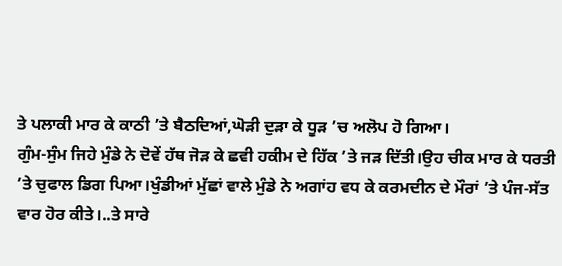ਤੇ ਪਲਾਕੀ ਮਾਰ ਕੇ ਕਾਠੀ ’ਤੇ ਬੈਠਦਿਆਂ,ਘੋੜੀ ਦੁੜਾ ਕੇ ਧੂੜ ’ਚ ਅਲੋਪ ਹੋ ਗਿਆ।
ਗੁੰਮ-ਸੁੰਮ ਜਿਹੇ ਮੁੰਡੇ ਨੇ ਦੋਵੇਂ ਹੱਥ ਜੋੜ ਕੇ ਛਵੀ ਹਕੀਮ ਦੇ ਹਿੱਕ ’ਤੇ ਜੜ ਦਿੱਤੀ।ਉਹ ਚੀਕ ਮਾਰ ਕੇ ਧਰਤੀ ’ਤੇ ਚੁਫਾਲ ਡਿਗ ਪਿਆ।ਖੁੰਡੀਆਂ ਮੁੱਛਾਂ ਵਾਲੇ ਮੁੰਡੇ ਨੇ ਅਗਾਂਹ ਵਧ ਕੇ ਕਰਮਦੀਨ ਦੇ ਮੌਰਾਂ ’ਤੇ ਪੰਜ-ਸੱਤ ਵਾਰ ਹੋਰ ਕੀਤੇ।..ਤੇ ਸਾਰੇ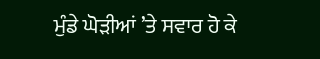ਮੁੰਡੇ ਘੋੜੀਆਂ ’ਤੇ ਸਵਾਰ ਹੋ ਕੇ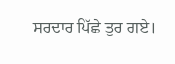ਸਰਦਾਰ ਪਿੱਛੇ ਤੁਰ ਗਏ।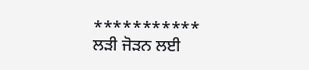***********
ਲੜੀ ਜੋੜਨ ਲਈ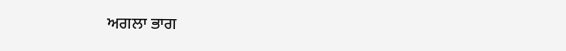ਅਗਲਾ ਭਾਗ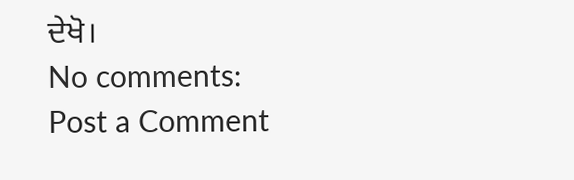ਦੇਖੋ।
No comments:
Post a Comment